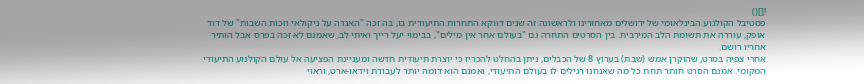![]()
פסטיבל הקולנוע הבינלאומי של ירושלים מאחורינו ולראשונה זה שנים דווקא התחרות התיעודית בו, בה זכה "האגדה על ניקולאי וזכות השבות" של דוד אופק, עוררה את תשומת הלב המירבית. בין הסרטים התחרה גם "בעולם אחר אין מילים", בבימוי יעל רייך ואיתי לב, שאמנם לא זכה בפרס אבל הותיר אחריו רושם.
אחרי צפיה בסרט, שהוקרן אמש (שבת) בערוץ 8 של הכבלים, ניתן בהחלט להכריז כי יוצרת תיעודית חדשה ומעניינת הפציעה אל עולם הקולנוע התיעודי המקומי. אמנם הסרט חותר תחת כל מה שאנחנו רגילים לו בעולם התיעודי, ואמנם הוא דומה יותר לעבודת וידאו-ארט, וראוי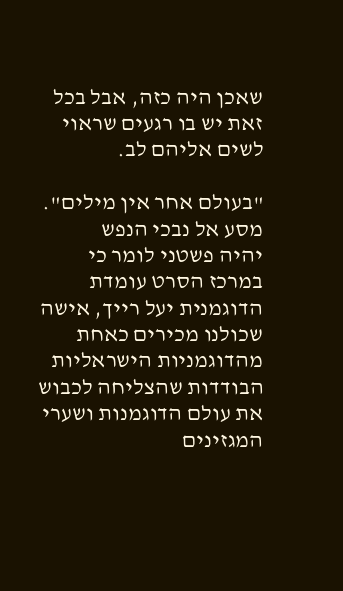שאכן היה כזה, אבל בכל זאת יש בו רגעים שראוי לשים אליהם לב.

"בעולם אחר אין מילים". מסע אל נבכי הנפש
יהיה פשטני לומר כי במרכז הסרט עומדת הדוגמנית יעל רייך, אישה שכולנו מכירים כאחת מהדוגמניות הישראליות הבודדות שהצליחה לכבוש את עולם הדוגמנות ושערי המגזינים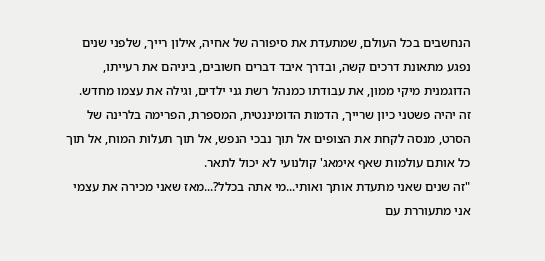הנחשבים בכל העולם, שמתעדת את סיפורה של אחיה, אילון רייך, שלפני שנים נפגע מתאונת דרכים קשה, ובדרך איבד דברים חשובים, ביניהם את רעייתו, הדוגמנית מיקי ממון, את עבודתו כמנהל רשת גני ילדים, וגילה את עצמו מחדש.
זה יהיה פשטני כיון שרייך, הדמות הדומיננטית, המספרת, הפרימה בלרינה של הסרט, מנסה לקחת את הצופים אל תוך נבכי הנפש, אל תוך תעלות המוח, אל תוך כל אותם עולמות שאף אימאג' קולנועי לא יכול לתאר.
"זה שנים שאני מתעדת אותך ואותי...מי אתה בכלל?...מאז שאני מכירה את עצמי אני מתעוררת עם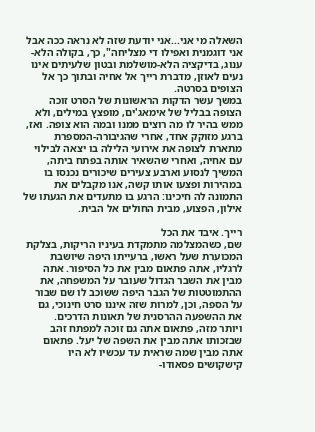השאלה מי אני...אני יודעת שזה לא נראה ככה אבל אני דוגמנית ואפילו די מצליחה", כך, בקולה הלא-ענוג, בדיקציה הלא-מושלמת ובטון שלעיתים אינו נעים לאוזן, מדברת רייך אל אחיה ובתוך כך אל הצופים בסרטה.
במשך עשר הדקות הראשונות של הסרט זוכה הצופה בבליל של אימאג'ים, מופצץ במילים, ולא ממש בהיר לו מה רוצים ממנו ובמה הוא צופה. ואז, ברגע מזוקק אחד, אחרי שהגיבורה-המספרת מתארת לצופה את אירועי הלילה בו יצאה לבילוי עם אחיה, ואחרי שהשאיר אותה בפתח ביתה, המשיך לנסוע וארבע צעירים שיכורים נכנסו בו במהירות ופצעו אותו קשה, אנו מקבלים את התמונה לה חיכינו: הרגע בו מתעדים את הגעתו של אילון, הפצוע, מבית החולים אל הבית.

רייך. איבד את הכל
שם, כשהמצלמה מתמקדת בעיניו הריקות, בצלקת המכוערת שעל ראשו, ברעייתו היפה שיושבת לרגליו, אתה פתאום מבין את כל הסיפור. אתה מבין את השבר הגדול שעובר על המשפחה, את ההתמוטטות של הגבר היפה ששוכב לו שם שבור על הספה, וכן, למרות שזה איננו סרט חינוכי, גם את ההשפעה ההרסנית של תאונות הדרכים.
ויותר מזה, פתאום אתה גם זוכה למפתח זהב שבזכותו אתה מבין את השפה של יעל. פתאום אתה מבין שמה שראית עד עכשיו לא היו קישקושים פסאודו-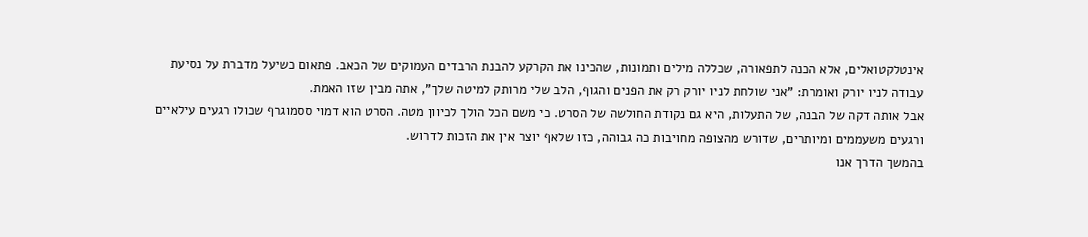אינטלקטואלים, אלא הכנה לתפאורה, שכללה מילים ותמונות, שהכינו את הקרקע להבנת הרבדים העמוקים של הכאב. פתאום כשיעל מדברת על נסיעת עבודה לניו יורק ואומרת: "אני שולחת לניו יורק רק את הפנים והגוף, הלב שלי מרותק למיטה שלך", אתה מבין שזו האמת.
אבל אותה דקה של הבנה, של התעלות, היא גם נקודת החולשה של הסרט. כי משם הכל הולך לכיוון מטה. הסרט הוא דמוי ססמוגרף שכולו רגעים עילאיים ורגעים משעממים ומיותרים, שדורש מהצופה מחויבות כה גבוהה, כזו שלאף יוצר אין את הזכות לדרוש.
בהמשך הדרך אנו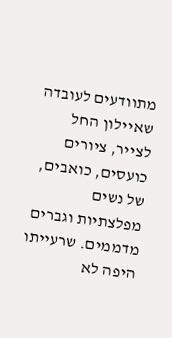מתוודעים לעובדה שאיילון החל לצייר, ציורים כועסים, כואבים, של נשים מפלצתיות וגברים מדממים. שרעייתו היפה לא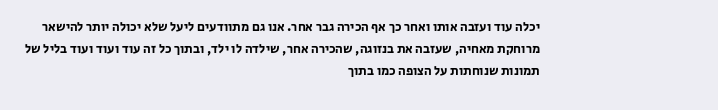יכלה עוד ועזבה אותו ואחר כך אף הכירה גבר אחר. אנו גם מתוודעים ליעל שלא יכולה יותר להישאר מרוחקת מאחיה, שעזבה את בנזוגה, שהכירה אחר, שילדה לו ילד, ובתוך כל זה עוד ועוד ועוד בליל של תמונות שנוחתות על הצופה כמו בתוך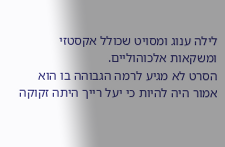לילה ענוג ומסויט שכולל אקסטזי ומשקאות אלכוהוליים.
הסרט לא מגיע לרמה הגבוהה בו הוא אמור היה להיות כי יעל רייך היתה זקוקה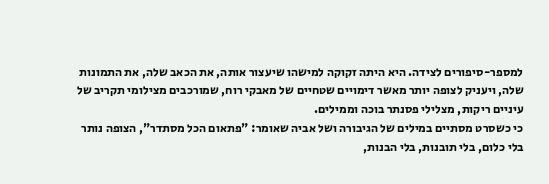למספר-סיפורים לצידה. היא היתה זקוקה למישהו שיעצור אותה, את הכאב שלה, את התמונות שלה, ויעניק לצופה יותר מאשר דימויים שטחיים של מאבקי רוח, שמורכבים מצילומי תקריב של עיניים ריקות, מצלילי פסנתר בוכה וממילים.
כי כשסרט מסתיים במילים של הגיבורה ושל אביה שאומר: "פתאום הכל מסתדר", הצופה נותר בלי כלום, בלי תובנות, בלי הבנות,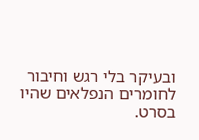ובעיקר בלי רגש וחיבור לחומרים הנפלאים שהיו בסרט.